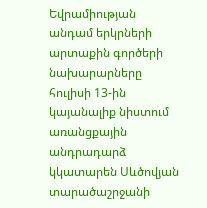Եվրամիության անդամ երկրների արտաքին գործերի նախարարները հուլիսի 13-ին կայանալիք նիստում առանցքային անդրադարձ կկատարեն Սևծովյան տարածաշրջանի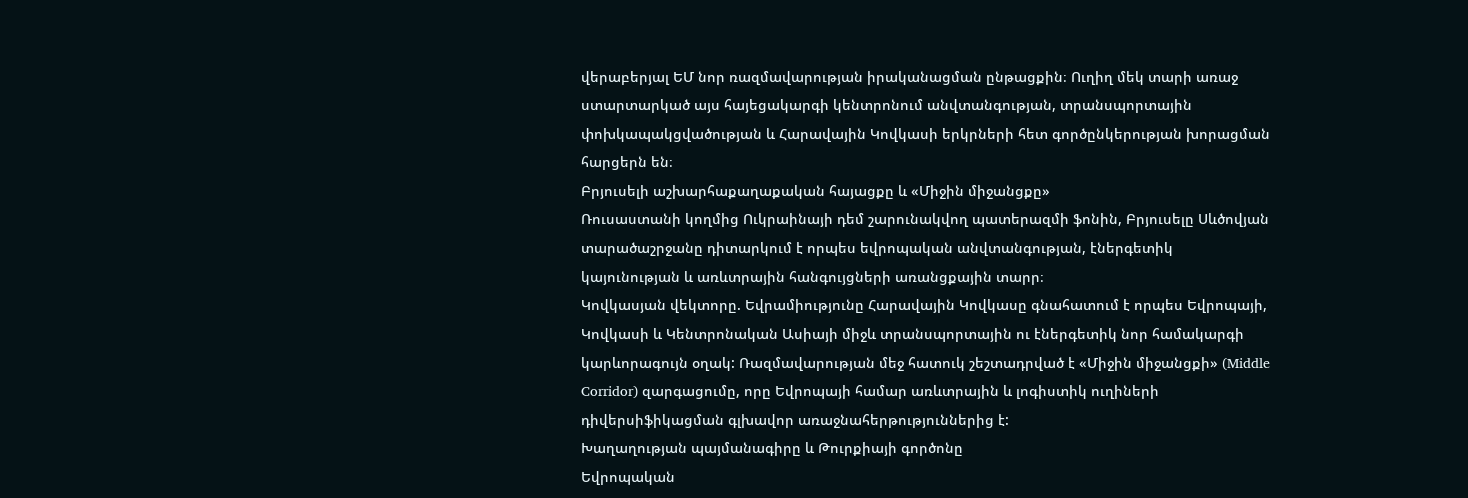վերաբերյալ ԵՄ նոր ռազմավարության իրականացման ընթացքին։ Ուղիղ մեկ տարի առաջ ստարտարկած այս հայեցակարգի կենտրոնում անվտանգության, տրանսպորտային փոխկապակցվածության և Հարավային Կովկասի երկրների հետ գործընկերության խորացման հարցերն են։
Բրյուսելի աշխարհաքաղաքական հայացքը և «Միջին միջանցքը»
Ռուսաստանի կողմից Ուկրաինայի դեմ շարունակվող պատերազմի ֆոնին, Բրյուսելը Սևծովյան տարածաշրջանը դիտարկում է որպես եվրոպական անվտանգության, էներգետիկ կայունության և առևտրային հանգույցների առանցքային տարր։
Կովկասյան վեկտորը. Եվրամիությունը Հարավային Կովկասը գնահատում է որպես Եվրոպայի, Կովկասի և Կենտրոնական Ասիայի միջև տրանսպորտային ու էներգետիկ նոր համակարգի կարևորագույն օղակ: Ռազմավարության մեջ հատուկ շեշտադրված է «Միջին միջանցքի» (Middle Corridor) զարգացումը, որը Եվրոպայի համար առևտրային և լոգիստիկ ուղիների դիվերսիֆիկացման գլխավոր առաջնահերթություններից է:
Խաղաղության պայմանագիրը և Թուրքիայի գործոնը
Եվրոպական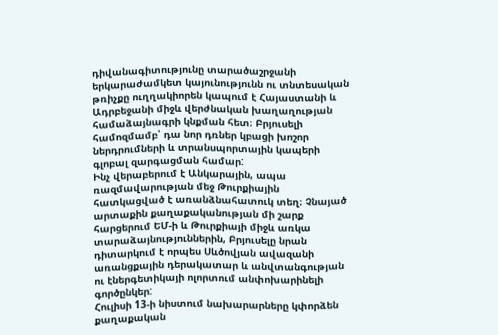դիվանագիտությունը տարածաշրջանի երկարաժամկետ կայունությունն ու տնտեսական թռիչքը ուղղակիորեն կապում է Հայաստանի և Ադրբեջանի միջև վերժնական խաղաղության համաձայնագրի կնքման հետ։ Բրյուսելի համոզմամբ՝ դա նոր դռներ կբացի խոշոր ներդրումների և տրանսպորտային կապերի գլոբալ զարգացման համար:
Ինչ վերաբերում է Անկարային, ապա ռազմավարության մեջ Թուրքիային հատկացված է առանձնահատուկ տեղ։ Չնայած արտաքին քաղաքականության մի շարք հարցերում ԵՄ-ի և Թուրքիայի միջև առկա տարաձայնություններին, Բրյուսելը նրան դիտարկում է որպես Սևծովյան ավազանի առանցքային դերակատար և անվտանգության ու էներգետիկայի ոլորտում անփոխարինելի գործընկեր:
Հուլիսի 13-ի նիստում նախարարները կփորձեն քաղաքական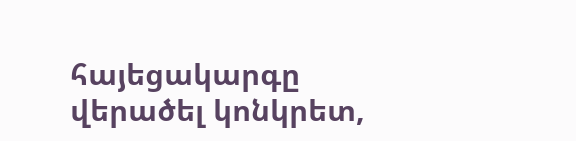հայեցակարգը վերածել կոնկրետ,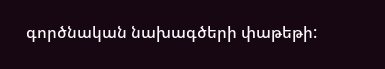գործնական նախագծերի փաթեթի: